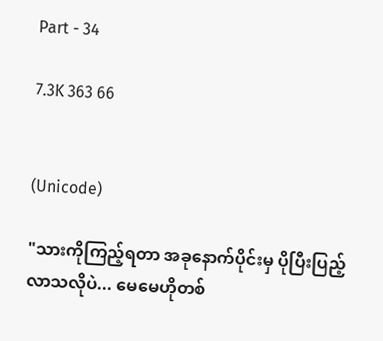Part - 34

7.3K 363 66


(Unicode)

"သားကိုကြည့်ရတာ အခုနောက်ပိုင်းမှ ပိုပြီးပြည့်လာသလိုပဲ... မေမေဟိုတစ်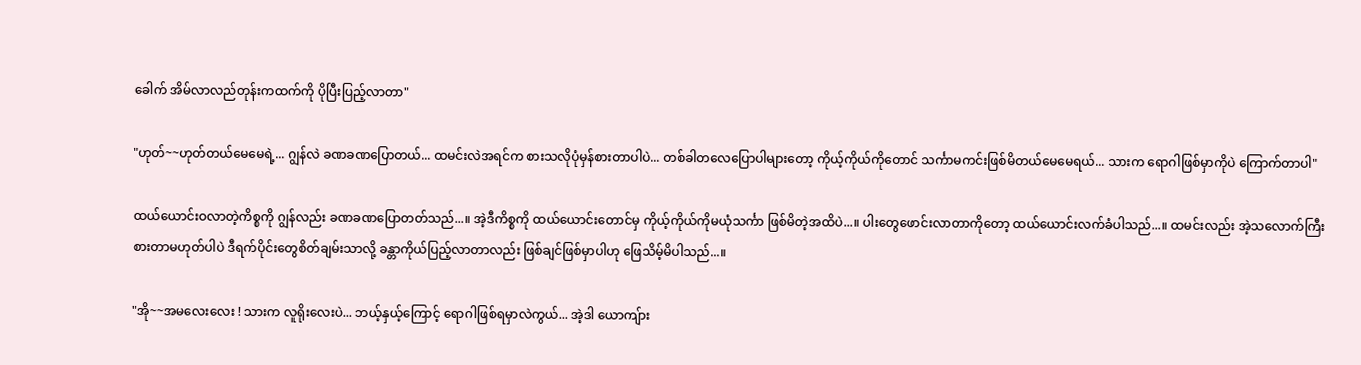ခေါက် အိမ်လာလည်တုန်းကထက်ကို ပိုပြီးပြည့်လာတာ"

"ဟုတ်~~ဟုတ်တယ်မေမေရဲ့... ဂျွန်လဲ ခဏခဏပြောတယ်... ထမင်းလဲအရင်က စားသလိုပုံမှန်စားတာပါပဲ... တစ်ခါတလေပြောပါများတော့ ကိုယ့်ကိုယ်ကိုတောင် သင်္ကာမကင်းဖြစ်မိတယ်မေမေရယ်... သားက ရောဂါဖြစ်မှာကိုပဲ ကြောက်တာပါ"

ထယ်ယောင်းဝလာတဲ့ကိစ္စကို ဂျွန်လည်း ခဏခဏပြောတတ်သည်...။ အဲ့ဒီကိစ္စကို ထယ်ယောင်းတောင်မှ ကိုယ့်ကိုယ်ကိုမယုံသင်္ကာ ဖြစ်မိတဲ့အထိပဲ...။ ပါးတွေဖောင်းလာတာကိုတော့ ထယ်ယောင်းလက်ခံပါသည်...။ ထမင်းလည်း အဲ့သလောက်ကြီး စားတာမဟုတ်ပါပဲ ဒီရက်ပိုင်းတွေစိတ်ချမ်းသာလို့ ခန္တာကိုယ်ပြည့်လာတာလည်း ဖြစ်ချင်ဖြစ်မှာပါဟု ဖြေသိမ့်မိပါသည်...။

"အို~~အမလေးလေး ! သားက လူရိုးလေးပဲ... ဘယ့်နှယ့်ကြောင့် ရောဂါဖြစ်ရမှာလဲကွယ်... အဲ့ဒါ ယောကျ်ား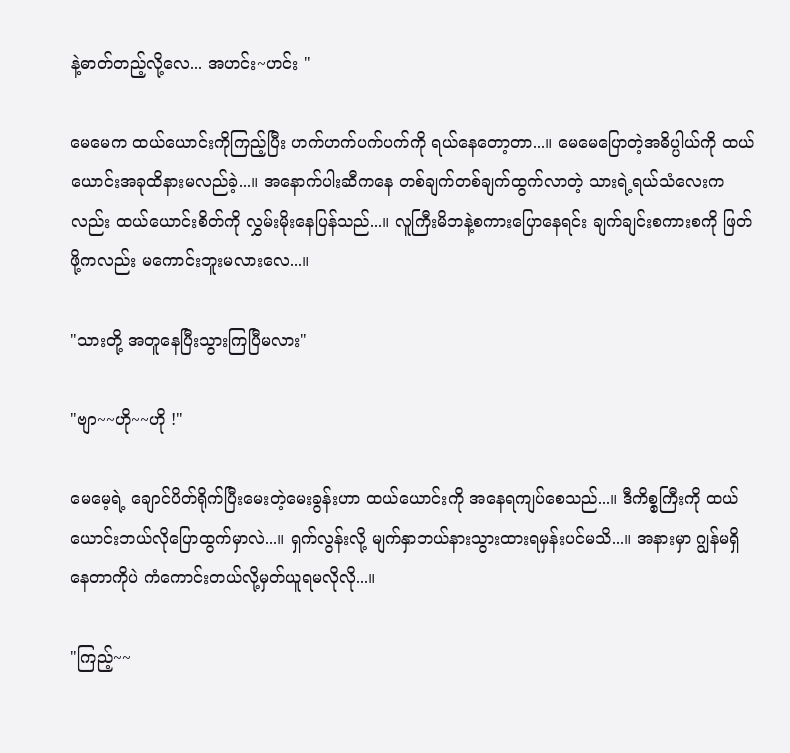နဲ့ဓာတ်တည့်လို့လေ... အဟင်း~ဟင်း "

မေမေက ထယ်ယောင်းကိုကြည့်ပြီး ဟက်ဟက်ပက်ပက်ကို ရယ်နေတော့တာ...။ မေမေပြောတဲ့အဓိပ္ပါယ်ကို ထယ်ယောင်းအခုထိနားမလည်ခဲ့...။ အနောက်ပါးဆီကနေ တစ်ချက်တစ်ချက်ထွက်လာတဲ့ သားရဲ့ရယ်သံလေးကလည်း ထယ်ယောင်းစိတ်ကို လွှမ်းမိုးနေပြန်သည်...။ လူကြီးမိဘနဲ့စကားပြောနေရင်း ချက်ချင်းစကားစကို ဖြတ်ဖို့ကလည်း မကောင်းဘူးမလားလေ...။

"သားတို့ အတူနေပြီးသွားကြပြီမလား"

"ဗျာ~~ဟို~~ဟို !"

မေမေ့ရဲ့ ချောင်ပိတ်ရိုက်ပြီးမေးတဲ့မေးခွန်းဟာ ထယ်ယောင်းကို အနေရကျပ်စေသည်...။ ဒီကိစ္စကြီးကို ထယ်ယောင်းဘယ်လိုပြောထွက်မှာလဲ...။ ရှက်လွန်းလို့ မျက်နှာဘယ်နားသွားထားရမှန်းပင်မသိ...။ အနားမှာ ဂျွန်မရှိနေတာကိုပဲ ကံကောင်းတယ်လို့မှတ်ယူရမလိုလို...။

"ကြည့်~~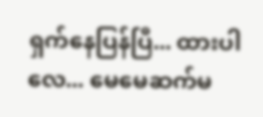ရှက်နေပြန်ပြီ... ထားပါလေ... မေမေဆက်မ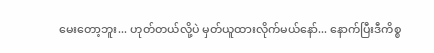မေးတော့ဘူး... ဟုတ်တယ်လို့ပဲ မှတ်ယူထားလိုက်မယ်နော်... နောက်ပြီးဒီကိစ္စ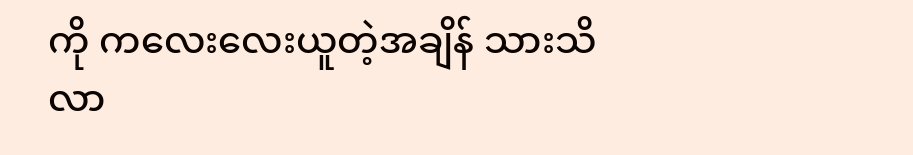ကို ကလေးလေးယူတဲ့အချိန် သားသိလာ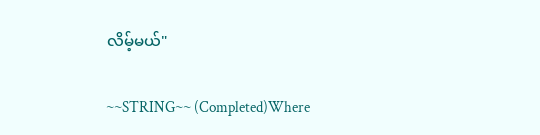လိမ့်မယ်"

~~STRING~~ (Completed)Where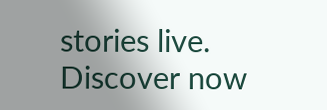stories live. Discover now